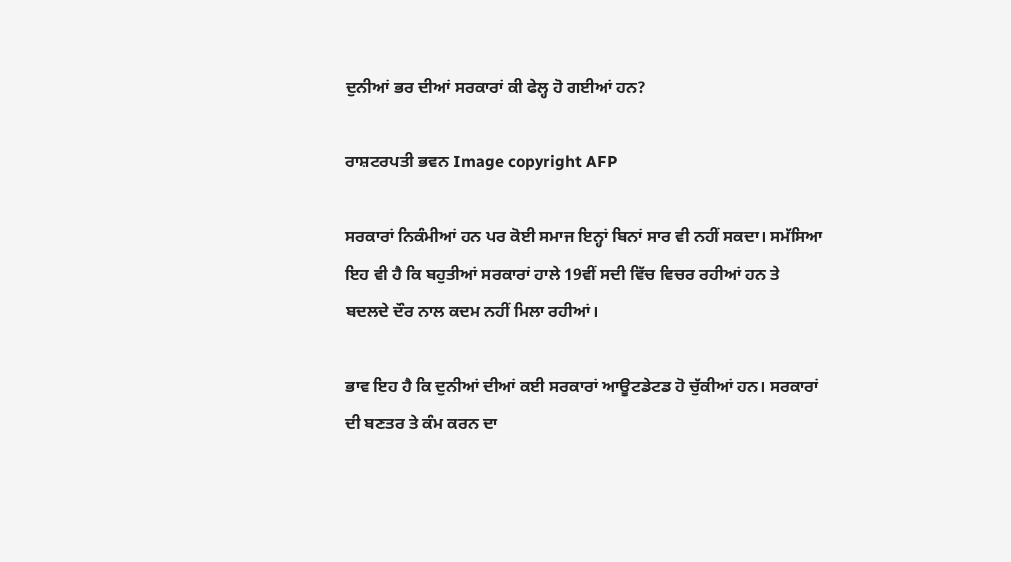ਦੁਨੀਆਂ ਭਰ ਦੀਆਂ ਸਰਕਾਰਾਂ ਕੀ ਫੇਲ੍ਹ ਹੋ ਗਈਆਂ ਹਨ?

ਰਾਸ਼ਟਰਪਤੀ ਭਵਨ Image copyright AFP

ਸਰਕਾਰਾਂ ਨਿਕੰਮੀਆਂ ਹਨ ਪਰ ਕੋਈ ਸਮਾਜ ਇਨ੍ਹਾਂ ਬਿਨਾਂ ਸਾਰ ਵੀ ਨਹੀਂ ਸਕਦਾ। ਸਮੱਸਿਆ ਇਹ ਵੀ ਹੈ ਕਿ ਬਹੁਤੀਆਂ ਸਰਕਾਰਾਂ ਹਾਲੇ 19ਵੀਂ ਸਦੀ ਵਿੱਚ ਵਿਚਰ ਰਹੀਆਂ ਹਨ ਤੇ ਬਦਲਦੇ ਦੌਰ ਨਾਲ ਕਦਮ ਨਹੀਂ ਮਿਲਾ ਰਹੀਆਂ।

ਭਾਵ ਇਹ ਹੈ ਕਿ ਦੁਨੀਆਂ ਦੀਆਂ ਕਈ ਸਰਕਾਰਾਂ ਆਊਟਡੇਟਡ ਹੋ ਚੁੱਕੀਆਂ ਹਨ। ਸਰਕਾਰਾਂ ਦੀ ਬਣਤਰ ਤੇ ਕੰਮ ਕਰਨ ਦਾ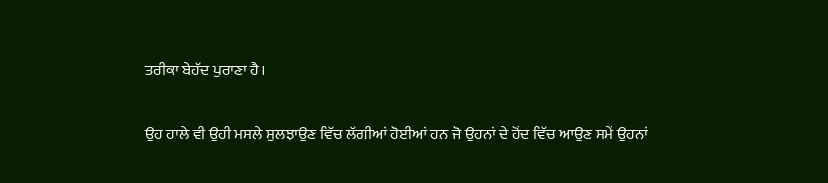ਤਰੀਕਾ ਬੇਹੱਦ ਪੁਰਾਣਾ ਹੈ।

ਉਹ ਹਾਲੇ ਵੀ ਉਹੀ ਮਸਲੇ ਸੁਲਝਾਉਣ ਵਿੱਚ ਲੱਗੀਆਂ ਹੋਈਆਂ ਹਨ ਜੋ ਉਹਨਾਂ ਦੇ ਹੋਂਦ ਵਿੱਚ ਆਉਣ ਸਮੇਂ ਉਹਨਾਂ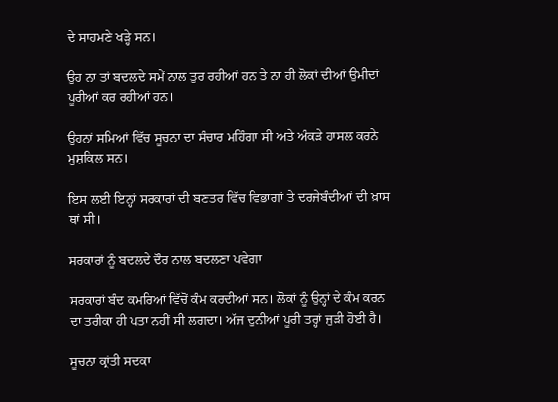ਦੇ ਸਾਹਮਣੇ ਖੜ੍ਹੇ ਸਨ।

ਉਹ ਨਾ ਤਾਂ ਬਦਲਦੇ ਸਮੇਂ ਨਾਲ ਤੁਰ ਰਹੀਆਂ ਹਨ ਤੇ ਨਾ ਹੀ ਲੋਕਾਂ ਦੀਆਂ ਉਮੀਦਾਂ ਪੂਰੀਆਂ ਕਰ ਰਹੀਆਂ ਹਨ।

ਉਹਨਾਂ ਸਮਿਆਂ ਵਿੱਚ ਸੂਚਨਾ ਦਾ ਸੰਚਾਰ ਮਹਿੰਗਾ ਸੀ ਅਤੇ ਅੰਕੜੇ ਹਾਸਲ ਕਰਨੇ ਮੁਸ਼ਕਿਲ ਸਨ।

ਇਸ ਲਈ ਇਨ੍ਹਾਂ ਸਰਕਾਰਾਂ ਦੀ ਬਣਤਰ ਵਿੱਚ ਵਿਭਾਗਾਂ ਤੇ ਦਰਜੇਬੰਦੀਆਂ ਦੀ ਖ਼ਾਸ ਥਾਂ ਸੀ।

ਸਰਕਾਰਾਂ ਨੂੰ ਬਦਲਦੇ ਦੌਰ ਨਾਲ ਬਦਲਣਾ ਪਵੇਗਾ

ਸਰਕਾਰਾਂ ਬੰਦ ਕਮਰਿਆਂ ਵਿੱਚੋਂ ਕੰਮ ਕਰਦੀਆਂ ਸਨ। ਲੋਕਾਂ ਨੂੰ ਉਨ੍ਹਾਂ ਦੇ ਕੰਮ ਕਰਨ ਦਾ ਤਰੀਕਾ ਹੀ ਪਤਾ ਨਹੀਂ ਸੀ ਲਗਦਾ। ਅੱਜ ਦੁਨੀਆਂ ਪੂਰੀ ਤਰ੍ਹਾਂ ਜੁੜੀ ਹੋਈ ਹੈ।

ਸੂਚਨਾ ਕ੍ਰਾਂਤੀ ਸਦਕਾ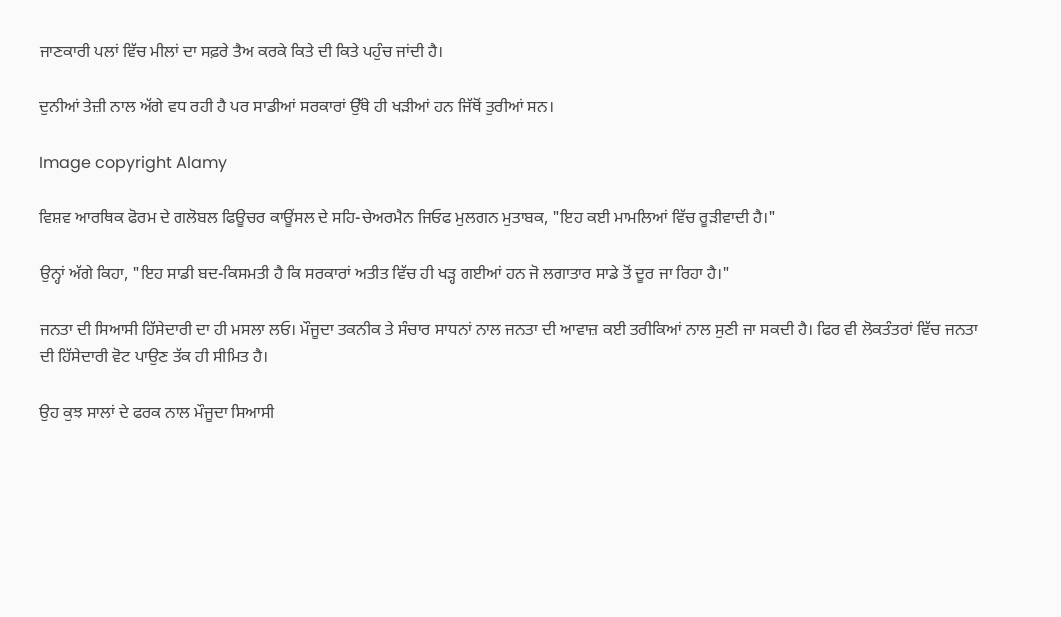ਜਾਣਕਾਰੀ ਪਲਾਂ ਵਿੱਚ ਮੀਲਾਂ ਦਾ ਸਫ਼ਰੇ ਤੈਅ ਕਰਕੇ ਕਿਤੇ ਦੀ ਕਿਤੇ ਪਹੁੰਚ ਜਾਂਦੀ ਹੈ।

ਦੁਨੀਆਂ ਤੇਜ਼ੀ ਨਾਲ ਅੱਗੇ ਵਧ ਰਹੀ ਹੈ ਪਰ ਸਾਡੀਆਂ ਸਰਕਾਰਾਂ ਉੱਥੇ ਹੀ ਖੜੀਆਂ ਹਨ ਜਿੱਥੋਂ ਤੁਰੀਆਂ ਸਨ।

Image copyright Alamy

ਵਿਸ਼ਵ ਆਰਥਿਕ ਫੋਰਮ ਦੇ ਗਲੋਬਲ ਫਿਊਚਰ ਕਾਊਂਸਲ ਦੇ ਸਹਿ-ਚੇਅਰਮੈਨ ਜਿਓਫ ਮੁਲਗਨ ਮੁਤਾਬਕ, "ਇਹ ਕਈ ਮਾਮਲਿਆਂ ਵਿੱਚ ਰੂੜੀਵਾਦੀ ਹੈ।"

ਉਨ੍ਹਾਂ ਅੱਗੇ ਕਿਹਾ, "ਇਹ ਸਾਡੀ ਬਦ-ਕਿਸਮਤੀ ਹੈ ਕਿ ਸਰਕਾਰਾਂ ਅਤੀਤ ਵਿੱਚ ਹੀ ਖੜ੍ਹ ਗਈਆਂ ਹਨ ਜੋ ਲਗਾਤਾਰ ਸਾਡੇ ਤੋਂ ਦੂਰ ਜਾ ਰਿਹਾ ਹੈ।"

ਜਨਤਾ ਦੀ ਸਿਆਸੀ ਹਿੱਸੇਦਾਰੀ ਦਾ ਹੀ ਮਸਲਾ ਲਓ। ਮੌਜੂਦਾ ਤਕਨੀਕ ਤੇ ਸੰਚਾਰ ਸਾਧਨਾਂ ਨਾਲ ਜਨਤਾ ਦੀ ਆਵਾਜ਼ ਕਈ ਤਰੀਕਿਆਂ ਨਾਲ ਸੁਣੀ ਜਾ ਸਕਦੀ ਹੈ। ਫਿਰ ਵੀ ਲੋਕਤੰਤਰਾਂ ਵਿੱਚ ਜਨਤਾ ਦੀ ਹਿੱਸੇਦਾਰੀ ਵੋਟ ਪਾਉਣ ਤੱਕ ਹੀ ਸੀਮਿਤ ਹੈ।

ਉਹ ਕੁਝ ਸਾਲਾਂ ਦੇ ਫਰਕ ਨਾਲ ਮੌਜੂਦਾ ਸਿਆਸੀ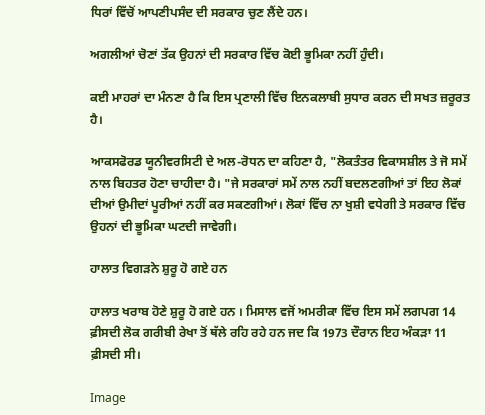ਧਿਰਾਂ ਵਿੱਚੋਂ ਆਪਣੀਪਸੰਦ ਦੀ ਸਰਕਾਰ ਚੁਣ ਲੈਂਦੇ ਹਨ।

ਅਗਲੀਆਂ ਚੋਣਾਂ ਤੱਕ ਉਹਨਾਂ ਦੀ ਸਰਕਾਰ ਵਿੱਚ ਕੋਈ ਭੂਮਿਕਾ ਨਹੀਂ ਹੁੰਦੀ।

ਕਈ ਮਾਹਰਾਂ ਦਾ ਮੰਨਣਾ ਹੈ ਕਿ ਇਸ ਪ੍ਰਣਾਲੀ ਵਿੱਚ ਇਨਕਲਾਬੀ ਸੁਧਾਰ ਕਰਨ ਦੀ ਸਖਤ ਜ਼ਰੂਰਤ ਹੈ।

ਆਕਸਫੋਰਡ ਯੂਨੀਵਰਸਿਟੀ ਦੇ ਅਲ-ਰੋਧਨ ਦਾ ਕਹਿਣਾ ਹੈ, "ਲੋਕਤੰਤਰ ਵਿਕਾਸਸ਼ੀਲ ਤੇ ਜੋ ਸਮੇਂ ਨਾਲ ਬਿਹਤਰ ਹੋਣਾ ਚਾਹੀਦਾ ਹੈ। "ਜੇ ਸਰਕਾਰਾਂ ਸਮੇਂ ਨਾਲ ਨਹੀਂ ਬਦਲਣਗੀਆਂ ਤਾਂ ਇਹ ਲੋਕਾਂ ਦੀਆਂ ਉਮੀਦਾਂ ਪੂਰੀਆਂ ਨਹੀਂ ਕਰ ਸਕਣਗੀਆਂ। ਲੋਕਾਂ ਵਿੱਚ ਨਾ ਖੁਸ਼ੀ ਵਧੇਗੀ ਤੇ ਸਰਕਾਰ ਵਿੱਚ ਉਹਨਾਂ ਦੀ ਭੂਮਿਕਾ ਘਟਦੀ ਜਾਵੇਗੀ।

ਹਾਲਾਤ ਵਿਗੜਨੇ ਸ਼ੁਰੂ ਹੋ ਗਏ ਹਨ

ਹਾਲਾਤ ਖਰਾਬ ਹੋਣੇ ਸ਼ੁਰੂ ਹੋ ਗਏ ਹਨ । ਮਿਸਾਲ ਵਜੋਂ ਅਮਰੀਕਾ ਵਿੱਚ ਇਸ ਸਮੇਂ ਲਗਪਗ 14 ਫ਼ੀਸਦੀ ਲੋਕ ਗਰੀਬੀ ਰੇਖਾ ਤੋਂ ਥੱਲੇ ਰਹਿ ਰਹੇ ਹਨ ਜਦ ਕਿ 1973 ਦੌਰਾਨ ਇਹ ਅੰਕੜਾ 11 ਫ਼ੀਸਦੀ ਸੀ।

Image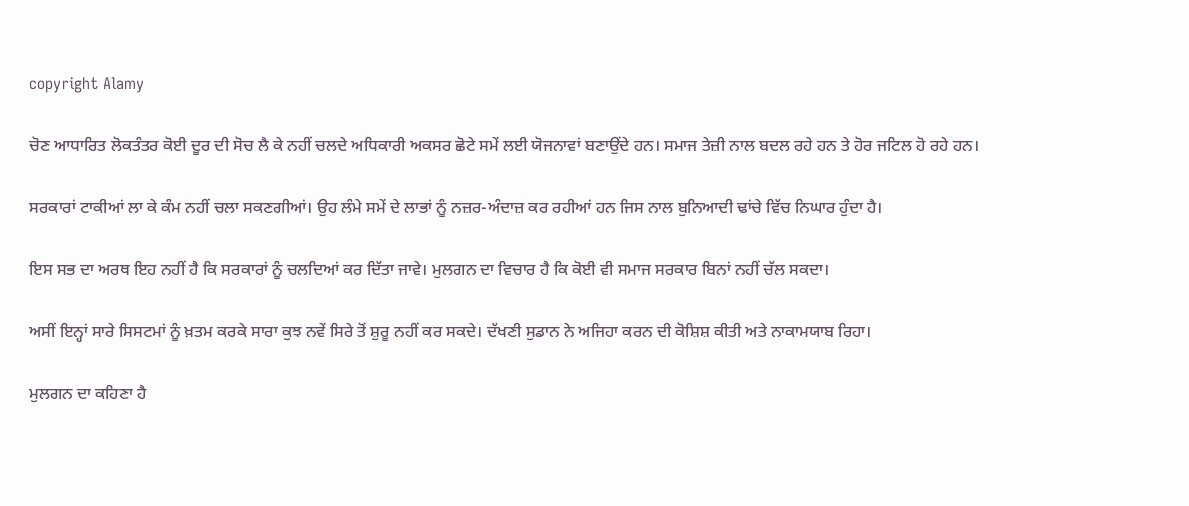copyright Alamy

ਚੋਣ ਆਧਾਰਿਤ ਲੋਕਤੰਤਰ ਕੋਈ ਦੂਰ ਦੀ ਸੋਚ ਲੈ ਕੇ ਨਹੀਂ ਚਲਦੇ ਅਧਿਕਾਰੀ ਅਕਸਰ ਛੋਟੇ ਸਮੇਂ ਲਈ ਯੋਜਨਾਵਾਂ ਬਣਾਉਂਦੇ ਹਨ। ਸਮਾਜ ਤੇਜ਼ੀ ਨਾਲ ਬਦਲ ਰਹੇ ਹਨ ਤੇ ਹੋਰ ਜਟਿਲ ਹੋ ਰਹੇ ਹਨ।

ਸਰਕਾਰਾਂ ਟਾਕੀਆਂ ਲਾ ਕੇ ਕੰਮ ਨਹੀਂ ਚਲਾ ਸਕਣਗੀਆਂ। ਉਹ ਲੰਮੇ ਸਮੇਂ ਦੇ ਲਾਭਾਂ ਨੂੰ ਨਜ਼ਰ-ਅੰਦਾਜ਼ ਕਰ ਰਹੀਆਂ ਹਨ ਜਿਸ ਨਾਲ ਬੁਨਿਆਦੀ ਢਾਂਚੇ ਵਿੱਚ ਨਿਘਾਰ ਹੁੰਦਾ ਹੈ।

ਇਸ ਸਭ ਦਾ ਅਰਥ ਇਹ ਨਹੀਂ ਹੈ ਕਿ ਸਰਕਾਰਾਂ ਨੂੰ ਚਲਦਿਆਂ ਕਰ ਦਿੱਤਾ ਜਾਵੇ। ਮੁਲਗਨ ਦਾ ਵਿਚਾਰ ਹੈ ਕਿ ਕੋਈ ਵੀ ਸਮਾਜ ਸਰਕਾਰ ਬਿਨਾਂ ਨਹੀਂ ਚੱਲ ਸਕਦਾ।

ਅਸੀਂ ਇਨ੍ਹਾਂ ਸਾਰੇ ਸਿਸਟਮਾਂ ਨੂੰ ਖ਼ਤਮ ਕਰਕੇ ਸਾਰਾ ਕੁਝ ਨਵੇਂ ਸਿਰੇ ਤੋਂ ਸ਼ੁਰੂ ਨਹੀਂ ਕਰ ਸਕਦੇ। ਦੱਖਣੀ ਸੁਡਾਨ ਨੇ ਅਜਿਹਾ ਕਰਨ ਦੀ ਕੋਸ਼ਿਸ਼ ਕੀਤੀ ਅਤੇ ਨਾਕਾਮਯਾਬ ਰਿਹਾ।

ਮੁਲਗਨ ਦਾ ਕਹਿਣਾ ਹੈ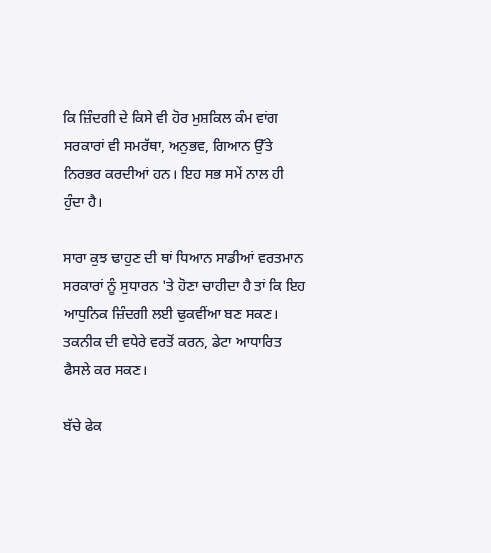ਕਿ ਜ਼ਿੰਦਗੀ ਦੇ ਕਿਸੇ ਵੀ ਹੋਰ ਮੁਸ਼ਕਿਲ ਕੰਮ ਵਾਂਗ ਸਰਕਾਰਾਂ ਵੀ ਸਮਰੱਥਾ, ਅਨੁਭਵ, ਗਿਆਨ ਉੱਤੇ ਨਿਰਭਰ ਕਰਦੀਆਂ ਹਨ। ਇਹ ਸਭ ਸਮੇਂ ਨਾਲ ਹੀ ਹੁੰਦਾ ਹੈ।

ਸਾਰਾ ਕੁਝ ਢਾਹੁਣ ਦੀ ਥਾਂ ਧਿਆਨ ਸਾਡੀਆਂ ਵਰਤਮਾਨ ਸਰਕਾਰਾਂ ਨੂੰ ਸੁਧਾਰਨ 'ਤੇ ਹੋਣਾ ਚਾਹੀਦਾ ਹੈ ਤਾਂ ਕਿ ਇਹ ਆਧੁਨਿਕ ਜ਼ਿੰਦਗੀ ਲਈ ਢੁਕਵੀਂਆ ਬਣ ਸਕਣ। ਤਕਨੀਕ ਦੀ ਵਧੇਰੇ ਵਰਤੋਂ ਕਰਨ, ਡੇਟਾ ਆਧਾਰਿਤ ਫੈਸਲੇ ਕਰ ਸਕਣ।

ਬੱਚੇ ਫੇਕ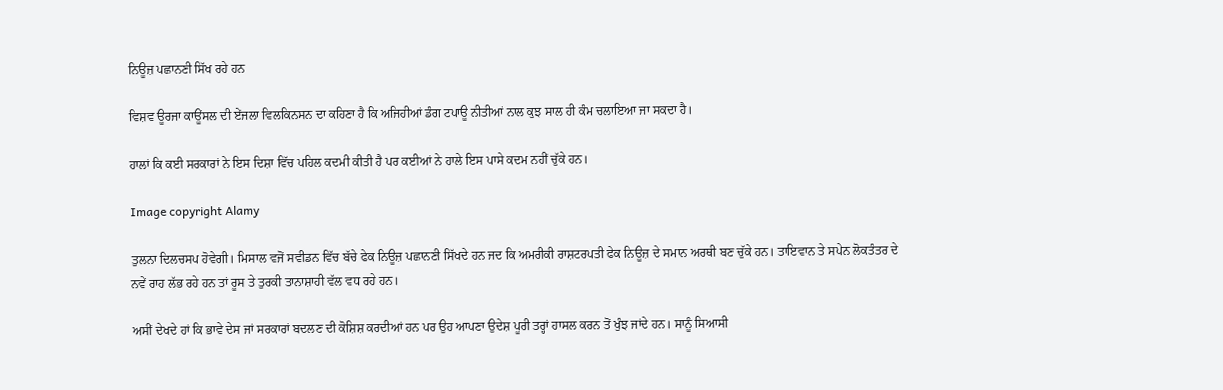ਨਿਊਜ਼ ਪਛਾਨਣੀ ਸਿੱਖ ਰਹੇ ਹਨ

ਵਿਸ਼ਵ ਊਰਜਾ ਕਾਊਂਸਲ ਦੀ ਏਂਜਲਾ ਵਿਲਕਿਨਸਨ ਦਾ ਕਹਿਣਾ ਹੈ ਕਿ ਅਜਿਹੀਆਂ ਡੰਗ ਟਪਾਊ ਨੀਤੀਆਂ ਨਾਲ ਕੁਝ ਸਾਲ ਹੀ ਕੰਮ ਚਲਾਇਆ ਜਾ ਸਕਦਾ ਹੈ।

ਹਾਲਾਂ ਕਿ ਕਈ ਸਰਕਾਰਾਂ ਨੇ ਇਸ ਦਿਸ਼ਾ ਵਿੱਚ ਪਹਿਲ ਕਦਮੀ ਕੀਤੀ ਹੈ ਪਰ ਕਈਆਂ ਨੇ ਹਾਲੇ ਇਸ ਪਾਸੇ ਕਦਮ ਨਹੀਂ ਚੁੱਕੇ ਹਨ।

Image copyright Alamy

ਤੁਲਨਾ ਦਿਲਚਸਪ ਹੋਵੇਗੀ। ਮਿਸਾਲ ਵਜੋਂ ਸਵੀਡਨ ਵਿੱਚ ਬੱਚੇ ਫੇਕ ਨਿਊਜ਼ ਪਛਾਨਣੀ ਸਿੱਖਦੇ ਹਨ ਜਦ ਕਿ ਅਮਰੀਕੀ ਰਾਸ਼ਟਰਪਤੀ ਫੇਕ ਨਿਊਜ਼ ਦੇ ਸਮਾਨ ਅਰਥੀ ਬਣ ਚੁੱਕੇ ਹਨ। ਤਾਇਵਾਨ ਤੇ ਸਪੇਨ ਲੋਕਤੰਤਰ ਦੇ ਨਵੇਂ ਰਾਹ ਲੱਭ ਰਹੇ ਹਨ ਤਾਂ ਰੂਸ ਤੇ ਤੁਰਕੀ ਤਾਨਾਸ਼ਾਹੀ ਵੱਲ ਵਧ ਰਹੇ ਹਨ।

ਅਸੀਂ ਦੇਖਦੇ ਹਾਂ ਕਿ ਭਾਵੇ ਦੇਸ ਜਾਂ ਸਰਕਾਰਾਂ ਬਦਲਣ ਦੀ ਕੋਸ਼ਿਸ਼ ਕਰਦੀਆਂ ਹਨ ਪਰ ਉਹ ਆਪਣਾ ਉਦੇਸ਼ ਪੂਰੀ ਤਰ੍ਹਾਂ ਹਾਸਲ ਕਰਨ ਤੋਂ ਖੁੰਝ ਜਾਂਦੇ ਹਨ। ਸਾਨੂੰ ਸਿਆਸੀ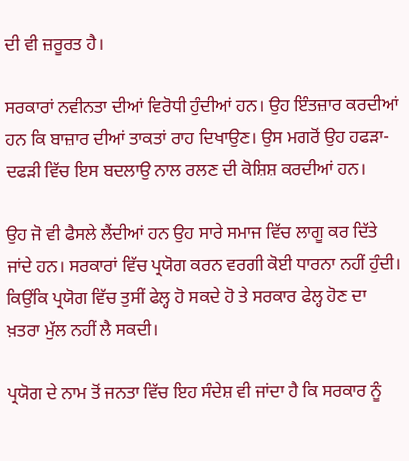ਦੀ ਵੀ ਜ਼ਰੂਰਤ ਹੈ।

ਸਰਕਾਰਾਂ ਨਵੀਨਤਾ ਦੀਆਂ ਵਿਰੋਧੀ ਹੁੰਦੀਆਂ ਹਨ। ਉਹ ਇੰਤਜ਼ਾਰ ਕਰਦੀਆਂ ਹਨ ਕਿ ਬਾਜ਼ਾਰ ਦੀਆਂ ਤਾਕਤਾਂ ਰਾਹ ਦਿਖਾਉਣ। ਉਸ ਮਗਰੋਂ ਉਹ ਹਫੜਾ-ਦਫੜੀ ਵਿੱਚ ਇਸ ਬਦਲਾਉ ਨਾਲ ਰਲਣ ਦੀ ਕੋਸ਼ਿਸ਼ ਕਰਦੀਆਂ ਹਨ।

ਉਹ ਜੋ ਵੀ ਫੈਸਲੇ ਲੈਂਦੀਆਂ ਹਨ ਉਹ ਸਾਰੇ ਸਮਾਜ ਵਿੱਚ ਲਾਗੂ ਕਰ ਦਿੱਤੇ ਜਾਂਦੇ ਹਨ। ਸਰਕਾਰਾਂ ਵਿੱਚ ਪ੍ਰਯੋਗ ਕਰਨ ਵਰਗੀ ਕੋਈ ਧਾਰਨਾ ਨਹੀਂ ਹੁੰਦੀ। ਕਿਉਂਕਿ ਪ੍ਰਯੋਗ ਵਿੱਚ ਤੁਸੀਂ ਫੇਲ੍ਹ ਹੋ ਸਕਦੇ ਹੋ ਤੇ ਸਰਕਾਰ ਫੇਲ੍ਹ ਹੋਣ ਦਾ ਖ਼ਤਰਾ ਮੁੱਲ ਨਹੀਂ ਲੈ ਸਕਦੀ।

ਪ੍ਰਯੋਗ ਦੇ ਨਾਮ ਤੋਂ ਜਨਤਾ ਵਿੱਚ ਇਹ ਸੰਦੇਸ਼ ਵੀ ਜਾਂਦਾ ਹੈ ਕਿ ਸਰਕਾਰ ਨੂੰ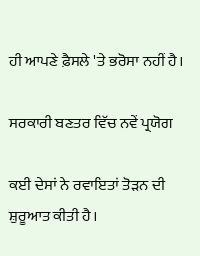ਹੀ ਆਪਣੇ ਫ਼ੈਸਲੇ 'ਤੇ ਭਰੋਸਾ ਨਹੀਂ ਹੈ।

ਸਰਕਾਰੀ ਬਣਤਰ ਵਿੱਚ ਨਵੇਂ ਪ੍ਰਯੋਗ

ਕਈ ਦੇਸਾਂ ਨੇ ਰਵਾਇਤਾਂ ਤੋੜਨ ਦੀ ਸ਼ੁਰੂਆਤ ਕੀਤੀ ਹੈ।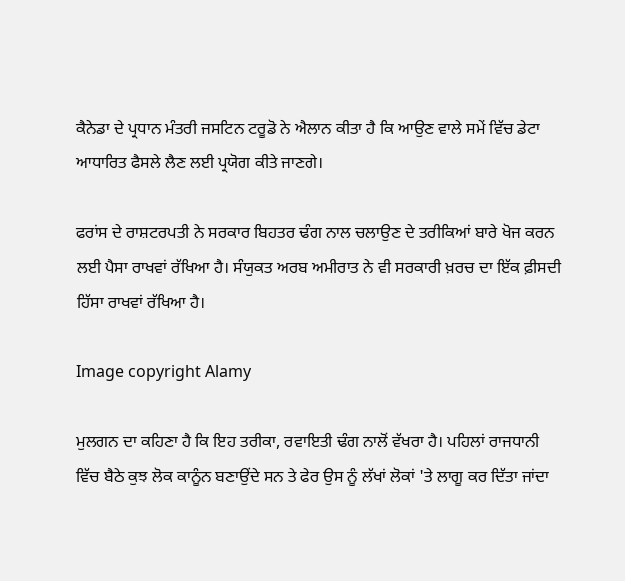ਕੈਨੇਡਾ ਦੇ ਪ੍ਰਧਾਨ ਮੰਤਰੀ ਜਸਟਿਨ ਟਰੂਡੋ ਨੇ ਐਲਾਨ ਕੀਤਾ ਹੈ ਕਿ ਆਉਣ ਵਾਲੇ ਸਮੇਂ ਵਿੱਚ ਡੇਟਾ ਆਧਾਰਿਤ ਫੈਸਲੇ ਲੈਣ ਲਈ ਪ੍ਰਯੋਗ ਕੀਤੇ ਜਾਣਗੇ।

ਫਰਾਂਸ ਦੇ ਰਾਸ਼ਟਰਪਤੀ ਨੇ ਸਰਕਾਰ ਬਿਹਤਰ ਢੰਗ ਨਾਲ ਚਲਾਉਣ ਦੇ ਤਰੀਕਿਆਂ ਬਾਰੇ ਖੋਜ ਕਰਨ ਲਈ ਪੈਸਾ ਰਾਖਵਾਂ ਰੱਖਿਆ ਹੈ। ਸੰਯੁਕਤ ਅਰਬ ਅਮੀਰਾਤ ਨੇ ਵੀ ਸਰਕਾਰੀ ਖ਼ਰਚ ਦਾ ਇੱਕ ਫ਼ੀਸਦੀ ਹਿੱਸਾ ਰਾਖਵਾਂ ਰੱਖਿਆ ਹੈ।

Image copyright Alamy

ਮੁਲਗਨ ਦਾ ਕਹਿਣਾ ਹੈ ਕਿ ਇਹ ਤਰੀਕਾ, ਰਵਾਇਤੀ ਢੰਗ ਨਾਲੋਂ ਵੱਖਰਾ ਹੈ। ਪਹਿਲਾਂ ਰਾਜਧਾਨੀ ਵਿੱਚ ਬੈਠੇ ਕੁਝ ਲੋਕ ਕਾਨੂੰਨ ਬਣਾਉਂਦੇ ਸਨ ਤੇ ਫੇਰ ਉਸ ਨੂੰ ਲੱਖਾਂ ਲੋਕਾਂ 'ਤੇ ਲਾਗੂ ਕਰ ਦਿੱਤਾ ਜਾਂਦਾ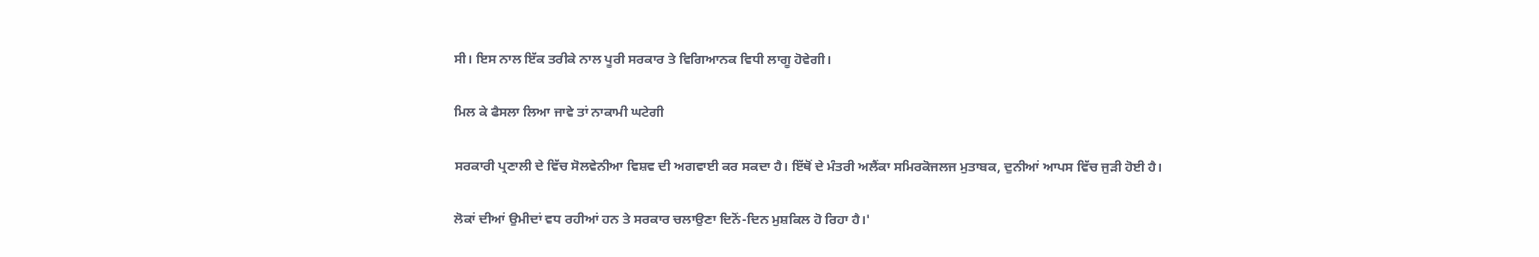ਸੀ। ਇਸ ਨਾਲ ਇੱਕ ਤਰੀਕੇ ਨਾਲ ਪੂਰੀ ਸਰਕਾਰ ਤੇ ਵਿਗਿਆਨਕ ਵਿਧੀ ਲਾਗੂ ਹੋਵੇਗੀ।

ਮਿਲ ਕੇ ਫੈਸਲਾ ਲਿਆ ਜਾਵੇ ਤਾਂ ਨਾਕਾਮੀ ਘਟੇਗੀ

ਸਰਕਾਰੀ ਪ੍ਰਣਾਲੀ ਦੇ ਵਿੱਚ ਸੋਲਵੇਨੀਆ ਵਿਸ਼ਵ ਦੀ ਅਗਵਾਈ ਕਰ ਸਕਦਾ ਹੈ। ਇੱਥੋਂ ਦੇ ਮੰਤਰੀ ਅਲੈਂਕਾ ਸਮਿਰਕੋਜਲਜ ਮੁਤਾਬਕ, ਦੁਨੀਆਂ ਆਪਸ ਵਿੱਚ ਜੁੜੀ ਹੋਈ ਹੈ।

ਲੋਕਾਂ ਦੀਆਂ ਉਮੀਦਾਂ ਵਧ ਰਹੀਆਂ ਹਨ ਤੇ ਸਰਕਾਰ ਚਲਾਉਣਾ ਦਿਨੋਂ-ਦਿਨ ਮੁਸ਼ਕਿਲ ਹੋ ਰਿਹਾ ਹੈ।'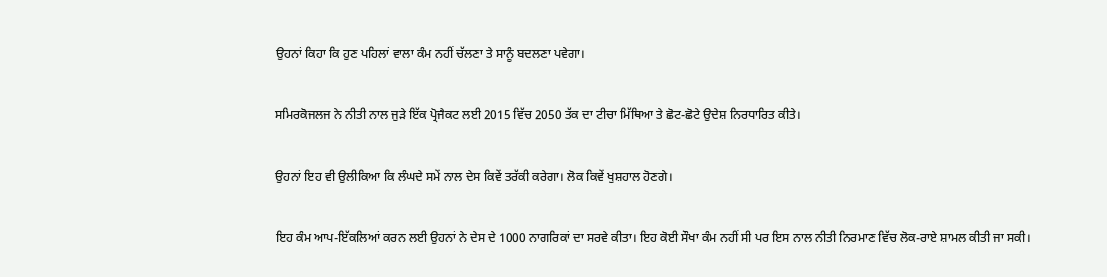ਉਹਨਾਂ ਕਿਹਾ ਕਿ ਹੁਣ ਪਹਿਲਾਂ ਵਾਲਾ ਕੰਮ ਨਹੀਂ ਚੱਲਣਾ ਤੇ ਸਾਨੂੰ ਬਦਲਣਾ ਪਵੇਗਾ।

ਸਮਿਰਕੋਜਲਜ ਨੇ ਨੀਤੀ ਨਾਲ ਜੁੜੇ ਇੱਕ ਪ੍ਰੋਜੈਕਟ ਲਈ 2015 ਵਿੱਚ 2050 ਤੱਕ ਦਾ ਟੀਚਾ ਮਿੱਥਿਆ ਤੇ ਛੋਟ-ਛੋਟੇ ਉਦੇਸ਼ ਨਿਰਧਾਰਿਤ ਕੀਤੇ।

ਉਹਨਾਂ ਇਹ ਵੀ ਉਲੀਕਿਆ ਕਿ ਲੰਘਦੇ ਸਮੇਂ ਨਾਲ ਦੇਸ ਕਿਵੇਂ ਤਰੱਕੀ ਕਰੇਗਾ। ਲੋਕ ਕਿਵੇਂ ਖੁਸ਼ਹਾਲ ਹੋਣਗੇ।

ਇਹ ਕੰਮ ਆਪ-ਇੱਕਲਿਆਂ ਕਰਨ ਲਈ ਉਹਨਾਂ ਨੇ ਦੇਸ ਦੇ 1000 ਨਾਗਰਿਕਾਂ ਦਾ ਸਰਵੇ ਕੀਤਾ। ਇਹ ਕੋਈ ਸੌਖਾ ਕੰਮ ਨਹੀਂ ਸੀ ਪਰ ਇਸ ਨਾਲ ਨੀਤੀ ਨਿਰਮਾਣ ਵਿੱਚ ਲੋਕ-ਰਾਏ ਸ਼ਾਮਲ ਕੀਤੀ ਜਾ ਸਕੀ।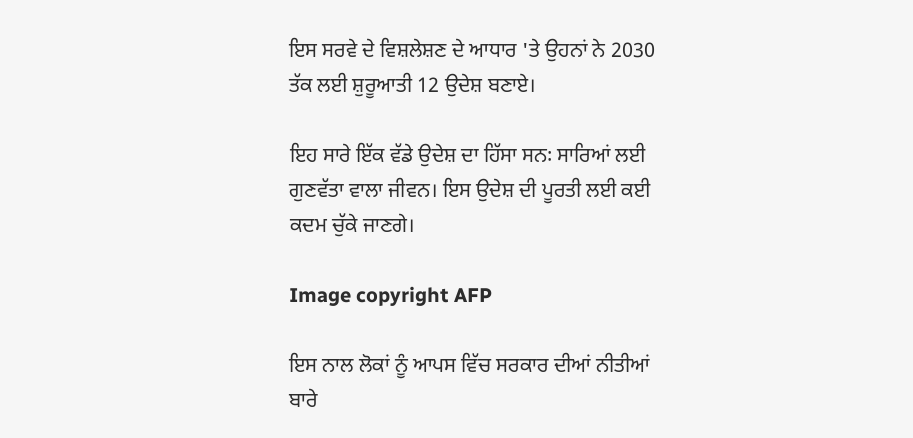ਇਸ ਸਰਵੇ ਦੇ ਵਿਸ਼ਲੇਸ਼ਣ ਦੇ ਆਧਾਰ 'ਤੇ ਉਹਨਾਂ ਨੇ 2030 ਤੱਕ ਲਈ ਸ਼ੁਰੂਆਤੀ 12 ਉਦੇਸ਼ ਬਣਾਏ।

ਇਹ ਸਾਰੇ ਇੱਕ ਵੱਡੇ ਉਦੇਸ਼ ਦਾ ਹਿੱਸਾ ਸਨ꞉ ਸਾਰਿਆਂ ਲਈ ਗੁਣਵੱਤਾ ਵਾਲਾ ਜੀਵਨ। ਇਸ ਉਦੇਸ਼ ਦੀ ਪੂਰਤੀ ਲਈ ਕਈ ਕਦਮ ਚੁੱਕੇ ਜਾਣਗੇ।

Image copyright AFP

ਇਸ ਨਾਲ ਲੋਕਾਂ ਨੂੰ ਆਪਸ ਵਿੱਚ ਸਰਕਾਰ ਦੀਆਂ ਨੀਤੀਆਂ ਬਾਰੇ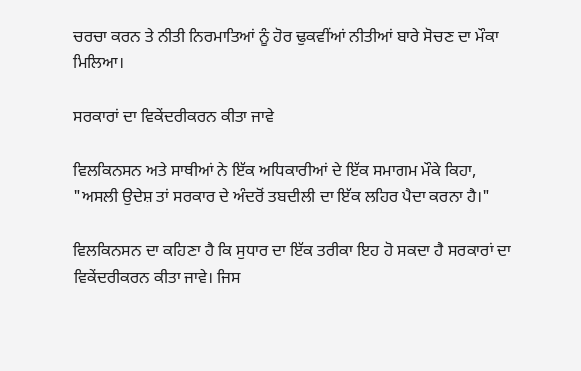ਚਰਚਾ ਕਰਨ ਤੇ ਨੀਤੀ ਨਿਰਮਾਤਿਆਂ ਨੂੰ ਹੋਰ ਢੁਕਵੀਂਆਂ ਨੀਤੀਆਂ ਬਾਰੇ ਸੋਚਣ ਦਾ ਮੌਕਾ ਮਿਲਿਆ।

ਸਰਕਾਰਾਂ ਦਾ ਵਿਕੇਂਦਰੀਕਰਨ ਕੀਤਾ ਜਾਵੇ

ਵਿਲਕਿਨਸਨ ਅਤੇ ਸਾਥੀਆਂ ਨੇ ਇੱਕ ਅਧਿਕਾਰੀਆਂ ਦੇ ਇੱਕ ਸਮਾਗਮ ਮੌਕੇ ਕਿਹਾ, "ਅਸਲੀ ਉਦੇਸ਼ ਤਾਂ ਸਰਕਾਰ ਦੇ ਅੰਦਰੋਂ ਤਬਦੀਲੀ ਦਾ ਇੱਕ ਲਹਿਰ ਪੈਦਾ ਕਰਨਾ ਹੈ।"

ਵਿਲਕਿਨਸਨ ਦਾ ਕਹਿਣਾ ਹੈ ਕਿ ਸੁਧਾਰ ਦਾ ਇੱਕ ਤਰੀਕਾ ਇਹ ਹੋ ਸਕਦਾ ਹੈ ਸਰਕਾਰਾਂ ਦਾ ਵਿਕੇਂਦਰੀਕਰਨ ਕੀਤਾ ਜਾਵੇ। ਜਿਸ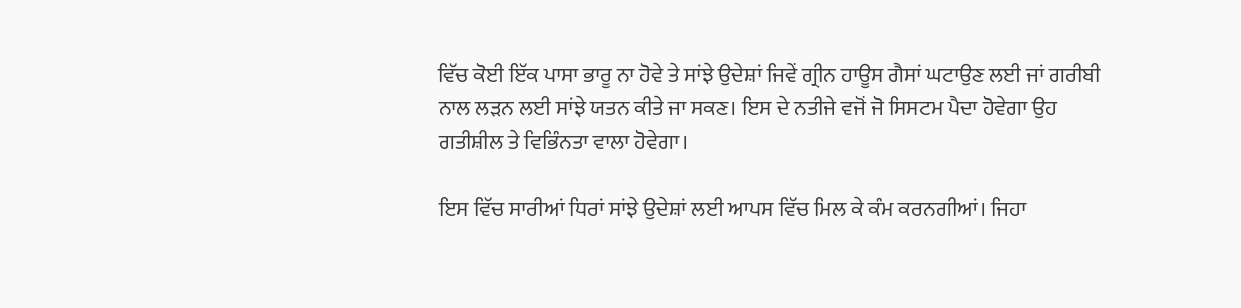ਵਿੱਚ ਕੋਈ ਇੱਕ ਪਾਸਾ ਭਾਰੂ ਨਾ ਹੋਵੇ ਤੇ ਸਾਂਝੇ ਉਦੇਸ਼ਾਂ ਜਿਵੇਂ ਗ੍ਰੀਨ ਹਾਊਸ ਗੈਸਾਂ ਘਟਾਉਣ ਲਈ ਜਾਂ ਗਰੀਬੀ ਨਾਲ ਲੜਨ ਲਈ ਸਾਂਝੇ ਯਤਨ ਕੀਤੇ ਜਾ ਸਕਣ। ਇਸ ਦੇ ਨਤੀਜੇ ਵਜੋਂ ਜੋ ਸਿਸਟਮ ਪੈਦਾ ਹੋਵੇਗਾ ਉਹ ਗਤੀਸ਼ੀਲ ਤੇ ਵਿਭਿੰਨਤਾ ਵਾਲਾ ਹੋਵੇਗਾ।

ਇਸ ਵਿੱਚ ਸਾਰੀਆਂ ਧਿਰਾਂ ਸਾਂਝੇ ਉਦੇਸ਼ਾਂ ਲਈ ਆਪਸ ਵਿੱਚ ਮਿਲ ਕੇ ਕੰਮ ਕਰਨਗੀਆਂ। ਜਿਹਾ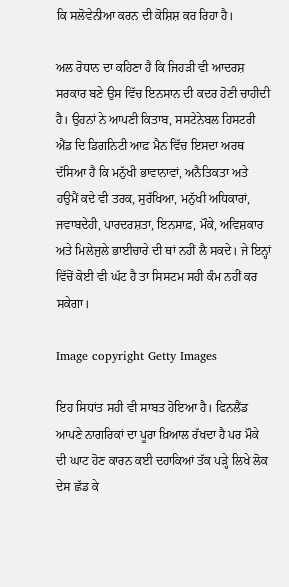ਕਿ ਸਲੋਵੇਨੀਆ ਕਰਨ ਦੀ ਕੋਸ਼ਿਸ਼ ਕਰ ਰਿਹਾ ਹੈ।

ਅਲ ਰੋਧਾਨ ਦਾ ਕਹਿਣਾ ਹੈ ਕਿ ਜਿਹੜੀ ਵੀ ਆਦਰਸ਼ ਸਰਕਾਰ ਬਣੇ ਉਸ ਵਿੱਚ ਇਨਸਾਨ ਦੀ ਕਦਰ ਹੋਣੀ ਚਾਹੀਦੀ ਹੈ। ਉਹਨਾਂ ਨੇ ਆਪਣੀ ਕਿਤਾਬ, ਸਸਟੇਨੇਬਲ ਹਿਸਟਰੀ ਐਂਡ ਦਿ ਡਿਗਨਿਟੀ ਆਫ਼ ਮੈਨ ਵਿੱਚ ਇਸਦਾ ਅਰਥ ਦੱਸਿਆ ਹੈ ਕਿ ਮਨੁੱਖੀ ਭਾਵਾਨਾਵਾਂ, ਅਨੈਤਿਕਤਾ ਅਤੇ ਹਉਮੈਂ ਕਦੇ ਵੀ ਤਰਕ, ਸੁਰੱਖਿਆ, ਮਨੁੱਖੀ ਅਧਿਕਾਰਾਂ, ਜਵਾਬਦੇਹੀ, ਪਾਰਦਰਸ਼ਤਾ, ਇਨਸਾਫ਼, ਮੌਕੇ, ਅਵਿਸ਼ਕਾਰ ਅਤੇ ਮਿਲੇਜੁਲੇ ਭਾਈਚਾਰੇ ਦੀ ਥਾਂ ਨਹੀਂ ਲੈ ਸਕਦੇ। ਜੇ ਇਨ੍ਹਾਂ ਵਿੱਚੋਂ ਕੋਈ ਵੀ ਘੱਟ ਹੈ ਤਾ ਸਿਸਟਮ ਸਹੀ ਕੰਮ ਨਹੀਂ ਕਰ ਸਕੇਗਾ।

Image copyright Getty Images

ਇਹ ਸਿਧਾਂਤ ਸਹੀ ਵੀ ਸਾਬਤ ਹੋਇਆ ਹੈ। ਫਿਨਲੈਂਡ ਆਪਣੇ ਨਾਗਰਿਕਾਂ ਦਾ ਪੂਰਾ ਖ਼ਿਆਲ ਰੱਖਦਾ ਹੈ ਪਰ ਮੌਕੇ ਦੀ ਘਾਟ ਹੋਣ ਕਾਰਨ ਕਈ ਦਹਾਕਿਆਂ ਤੱਕ ਪੜ੍ਹੇ ਲਿਖੇ ਲੋਕ ਦੇਸ ਛੱਡ ਕੇ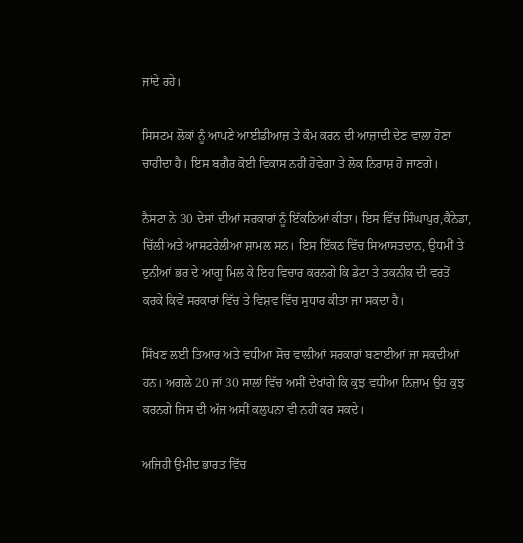ਜਾਂਦੇ ਰਹੇ।

ਸਿਸਟਮ ਲੋਕਾਂ ਨੂੰ ਆਪਣੇ ਆਈਡੀਆਜ਼ ਤੇ ਕੰਮ ਕਰਨ ਦੀ ਆਜ਼ਾਦੀ ਦੇਣ ਵਾਲਾ ਹੋਣਾ ਚਾਹੀਦਾ ਹੈ। ਇਸ ਬਗੈਰ ਕੋਈ ਵਿਕਾਸ ਨਹੀਂ ਹੋਵੇਗਾ ਤੇ ਲੋਕ ਨਿਰਾਸ਼ ਹੋ ਜਾਣਗੇ।

ਨੈਸਟਾ ਨੇ 30 ਦੇਸਾਂ ਦੀਆਂ ਸਰਕਾਰਾਂ ਨੂੰ ਇੱਕਠਿਆਂ ਕੀਤਾ। ਇਸ ਵਿੱਚ ਸਿੰਘਾਪੁਰ,ਕੈਨੇਡਾ, ਚਿੱਲੀ ਅਤੇ ਆਸਟਰੇਲੀਆ ਸ਼ਾਮਲ ਸਨ। ਇਸ ਇੱਕਠ ਵਿੱਚ ਸਿਆਸਤਦਾਨ, ਉਧਮੀਂ ਤੇ ਦੁਨੀਆਂ ਭਰ ਦੇ ਆਗੂ ਮਿਲ ਕੇ ਇਹ ਵਿਚਾਰ ਕਰਨਗੇ ਕਿ ਡੇਟਾ ਤੇ ਤਕਨੀਕ ਦੀ ਵਰਤੋਂ ਕਰਕੇ ਕਿਵੇਂ ਸਰਕਾਰਾਂ ਵਿੱਚ ਤੇ ਵਿਸ਼ਵ ਵਿੱਚ ਸੁਧਾਰ ਕੀਤਾ ਜਾ ਸਕਦਾ ਹੈ।

ਸਿੱਖਣ ਲਈ ਤਿਆਰ ਅਤੇ ਵਧੀਆ ਸੋਚ ਵਾਲੀਆਂ ਸਰਕਾਰਾਂ ਬਣਾਈਆਂ ਜਾ ਸਕਦੀਆਂ ਹਨ। ਅਗਲੇ 20 ਜਾਂ 30 ਸਾਲਾਂ ਵਿੱਚ ਅਸੀਂ ਦੇਖਾਂਗੇ ਕਿ ਕੁਝ ਵਧੀਆ ਨਿਜ਼ਾਮ ਉਹ ਕੁਝ ਕਰਨਗੇ ਜਿਸ ਦੀ ਅੱਜ ਅਸੀਂ ਕਲੁਪਨਾ ਵੀ ਨਹੀਂ ਕਰ ਸਕਦੇ।

ਅਜਿਹੀ ਉਮੀਦ ਭਾਰਤ ਵਿੱਚ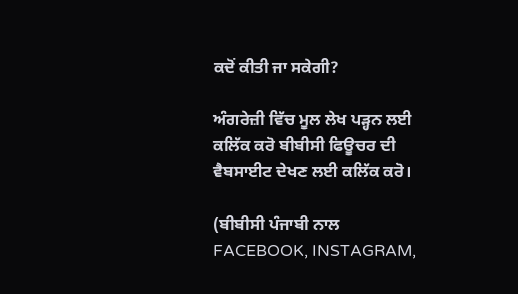ਕਦੋਂ ਕੀਤੀ ਜਾ ਸਕੇਗੀ?

ਅੰਗਰੇਜ਼ੀ ਵਿੱਚ ਮੂਲ ਲੇਖ ਪੜ੍ਹਨ ਲਈ ਕਲਿੱਕ ਕਰੋ ਬੀਬੀਸੀ ਫਿਊਚਰ ਦੀ ਵੈਬਸਾਈਟ ਦੇਖਣ ਲਈ ਕਲਿੱਕ ਕਰੋ।

(ਬੀਬੀਸੀ ਪੰਜਾਬੀ ਨਾਲ FACEBOOK, INSTAGRAM,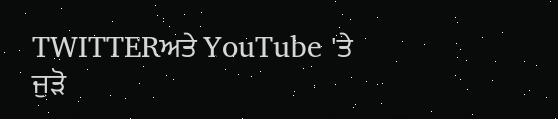TWITTERਅਤੇ YouTube 'ਤੇ ਜੁੜੋ